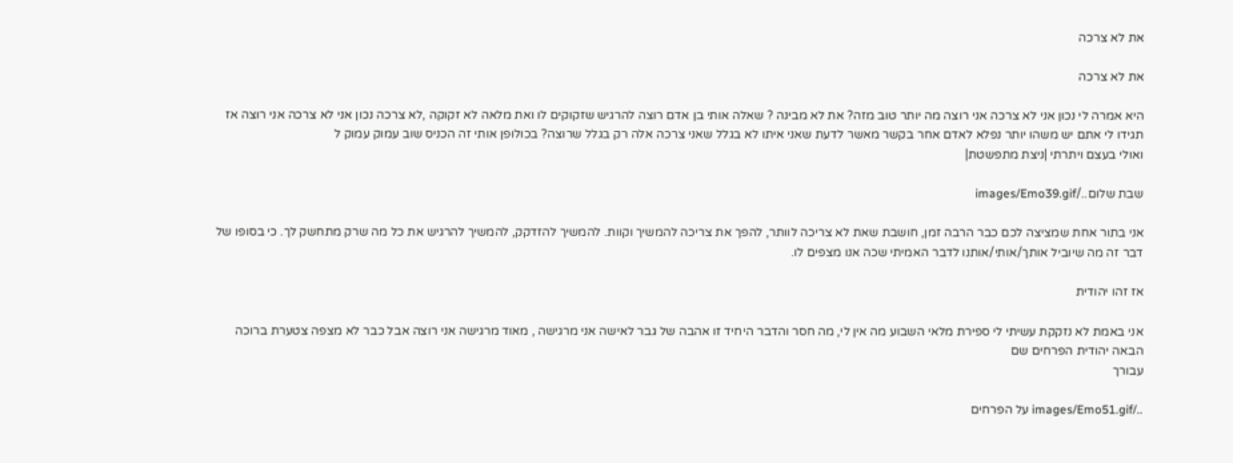את לא צרכה

את לא צרכה

היא אמרה לי נכון אני לא צרכה אני רוצה מה יותר טוב מזה? את לא מבינה ? שאלה אותי בן אדם רוצה להרגיש שזקוקים לו ואת מלאה לא זקוקה ,לא צרכה נכון אני לא צרכה אני רוצה אז תגידו לי אתם יש משהו יותר נפלא לאדם אחר בקשר מאשר לדעת שאני איתו לא בגלל שאני צרכה אלה רק בגלל שרוצה? בכולופן אותי זה הכניס שוב עמוק עמוק ל
ואולי בעצם ויתרתי |ניצת מתפשטת|

שבת שלום../images/Emo39.gif

אני בתור אחת שמציצה לכם כבר הרבה זמן, חושבת שאת לא צריכה לוותר, להפך את צריכה להמשיך וקוות. להמשיך להזדקק, להמשיך להרגיש את כל מה שרק מתחשק לך. כי בסופו של דבר זה מה שיוביל אותך/אותי/אותנו לדבר האמיתי שכה אנו מצפים לו.

אז זהו יהודית

אני באמת לא נזקקת עשיתי לי ספירת מלאי השבוע מה אין לי, מה חסר והדבר היחיד זו אהבה של גבר לאישה אני מרגישה , מאוד מרגישה אני רוצה אבל כבר לא מצפה צטערת ברוכה הבאה יהודית הפרחים שם
עבורך

../images/Emo51.gif על הפרחים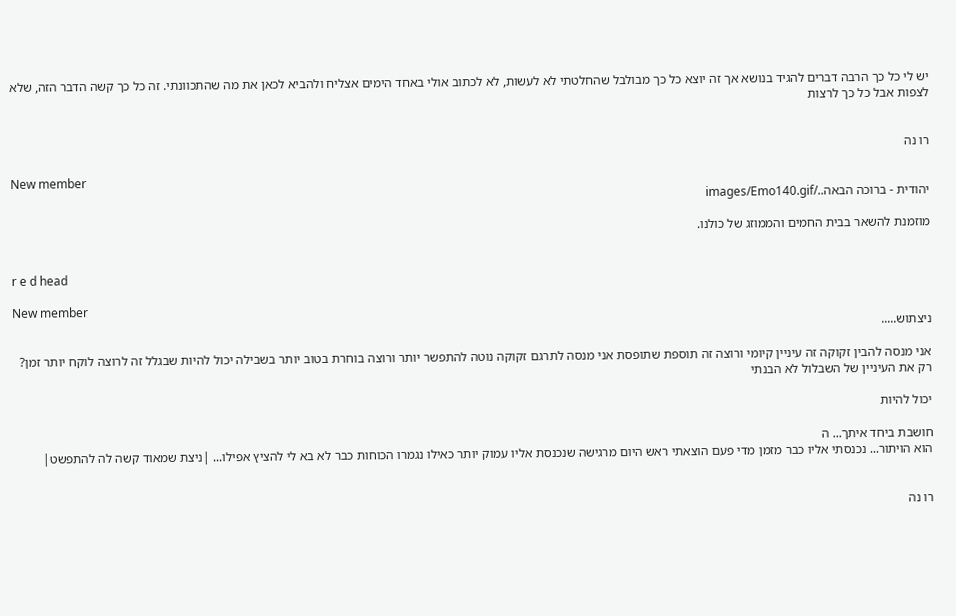יש לי כל כך הרבה דברים להגיד בנושא אך זה יוצא כל כך מבולבל שהחלטתי לא לעשות, לא לכתוב אולי באחד הימים אצליח ולהביא לכאן את מה שהתכוונתי. זה כל כך קשה הדבר הזה, שלא לצפות אבל כל כך לרצות


רו נה

New member
יהודית - ברוכה הבאה../images/Emo140.gif

מוזמנת להשאר בבית החמים והממוזג של כולנו.


r e d head

New member
ניצתוש.....

אני מנסה להבין זקוקה זה עיניין קיומי ורוצה זה תוספת שתופסת אני מנסה לתרגם זקוקה נוטה להתפשר יותר ורוצה בוחרת בטוב יותר בשבילה יכול להיות שבגלל זה לרוצה לוקח יותר זמן? רק את העיניין של השבלול לא הבנתי

יכול להיות

חושבת ביחד איתך... ה
הוא הויתור... נכנסתי אליו כבר מזמן מדי פעם הוצאתי ראש היום מרגישה שנכנסת אליו עמוק יותר כאילו נגמרו הכוחות כבר לא בא לי להציץ אפילו... |ניצת שמאוד קשה לה להתפשט|


רו נה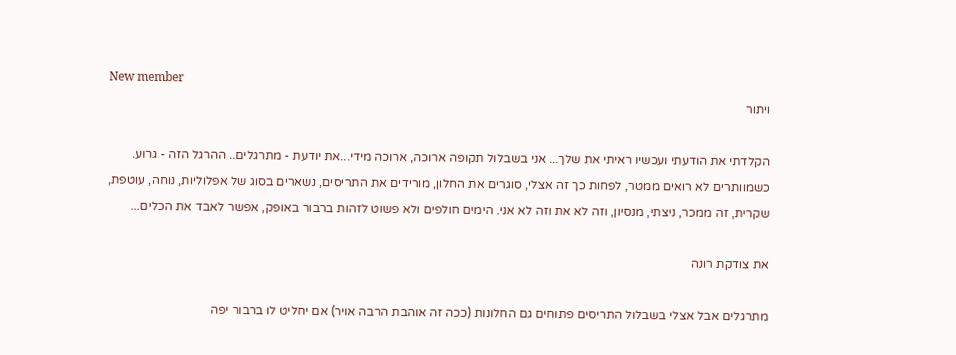New member
ויתור

הקלדתי את הודעתי ועכשיו ראיתי את שלך... אני בשבלול תקופה ארוכה, ארוכה מידי...את יודעת - מתרגלים.. ההרגל הזה - גרוע. כשמוותרים לא רואים ממטר, לפחות כך זה אצלי, סוגרים את החלון, מורידים את התריסים, נשארים בסוג של אפלוליות, נוחה, עוטפת, שקרית, זה ממכר, ניצתי, מנסיון, וזה לא את וזה לא אני. הימים חולפים ולא פשוט לזהות ברבור באופק, אפשר לאבד את הכלים...

את צודקת רונה

מתרגלים אבל אצלי בשבלול התריסים פתוחים גם החלונות (ככה זה אוהבת הרבה אויר) אם יחליט לו ברבור יפה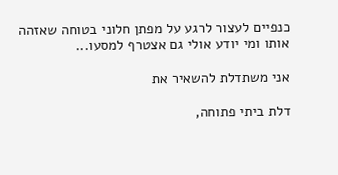כנפיים לעצור לרגע על מפתן חלוני בטוחה שאזהה אותו ומי יודע אולי גם אצטרף למסעו...

אני משתדלת להשאיר את

דלת ביתי פתוחה,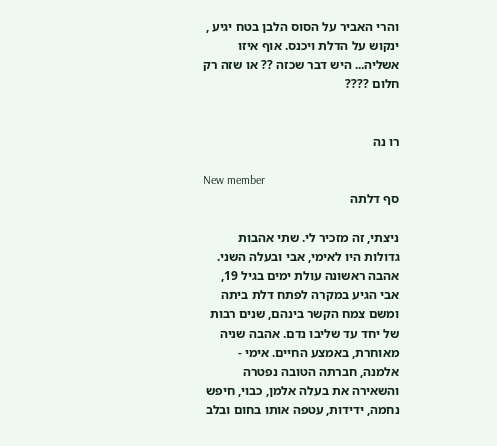והרי האביר על הסוס הלבן בטח יגיע , ינקוש על הדלת ויכנס. אוף איזו אשליה... היש דבר שכזה ?? או שזה רק חלום ????


רו נה

New member
סף דלתה

ניצתי, זה מזכיר לי. שתי אהבות גדולות היו לאימי, אבי ובעלה השני. אהבה ראשונה עולת ימים בגיל 19, אבי הגיע במקרה לפתח דלת ביתה ומשם צמח הקשר בינהם, שנים רבות של יחד עד שליבו נדם. אהבה שניה מאוחרת, באמצע החיים. אימי - אלמנה, חברתה הטובה נפטרה והשאירה את בעלה אלמן, כבוי, חיפש נחמה, ידידות, עטפה אותו בחום ובלב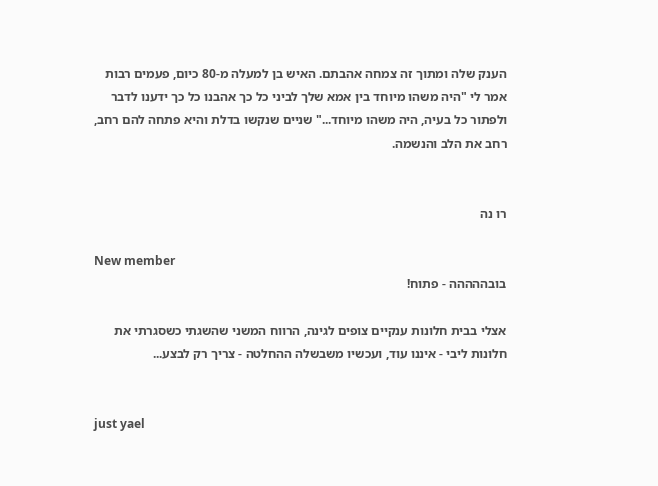הענק שלה ומתוך זה צמחה אהבתם. האיש בן למעלה מ-80 כיום, פעמים רבות אמר לי "היה משהו מיוחד בין אמא שלך לביני כל כך אהבנו כל כך ידענו לדבר ולפתור כל בעיה, היה משהו מיוחד..." שניים שנקשו בדלת והיא פתחה להם רחב, רחב את הלב והנשמה.


רו נה

New member
בובההההה - פתוח!

אצלי בבית חלונות ענקיים צופים לגינה, הרווח המשני שהשגתי כשסגרתי את חלונות ליבי - איננו עוד, ועכשיו משבשלה ההחלטה - צריך רק לבצע...


just yael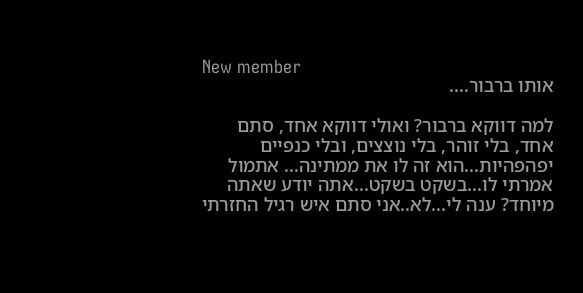New member
אותו ברבור....

למה דווקא ברבור? ואולי דווקא אחד, סתם אחד, בלי זוהר, בלי נוצצים, ובלי כנפיים יפהפהיות...הוא זה לו את ממתינה... אתמול אמרתי לו...בשקט בשקט...אתה יודע שאתה מיוחד? ענה לי...לא..אני סתם איש רגיל החזרתי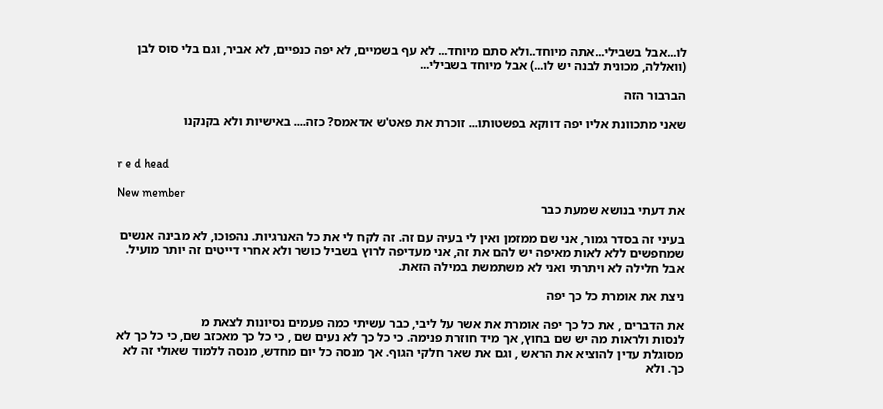לו...אבל בשבילי...אתה מיוחד..ולא סתם מיוחד... לא עף בשמיים, לא יפה כנפיים, לא אביר, וגם בלי סוס לבן (וואללה, מכונית לבנה יש לו...) אבל מיוחד בשבילי...

הברבור הזה

שאני מתכוונת אליו יפה דווקא בפשטותו... זוכרת את פאט'ש אדאמס? כזה.... באישיות ולא בקנקנו


r e d head

New member
את דעתי בנושא שמעת כבר

בעיני זה בסדר גמור, אני שם ממזמן ואין לי בעיה עם זה. זה לקח לי את כל האנרגיות. נהפוכו, לא מבינה אנשים שמחפשים ללא לאות מאיפה יש להם את זה, אני מעדיפה לרוץ בשביל כושר ולא אחרי דייטים זה יותר מועיל. אבל חלילה לא ויתרתי ואני לא משתמשת במילה הזאת.

ניצת את אומרת כל כך יפה

את הדברים , את כל כך יפה אומרת את אשר על ליבי, כבר עשיתי כמה פעמים נסיונות לצאת מ
לנסות ולראות מה יש שם בחוץ, אך מיד חוזרת פנימה. כי כל כך לא נעים שם , כי כל כך מאכזב שם, כי כל כך לא מסוגלת עדין להוציא את הראש , וגם את שאר חלקי הגוף. אך מנסה כל יום מחדש, מנסה ללמוד שאולי זה לא כך. ולא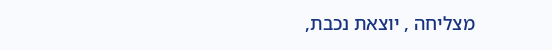מצליחה , יוצאת נכבת,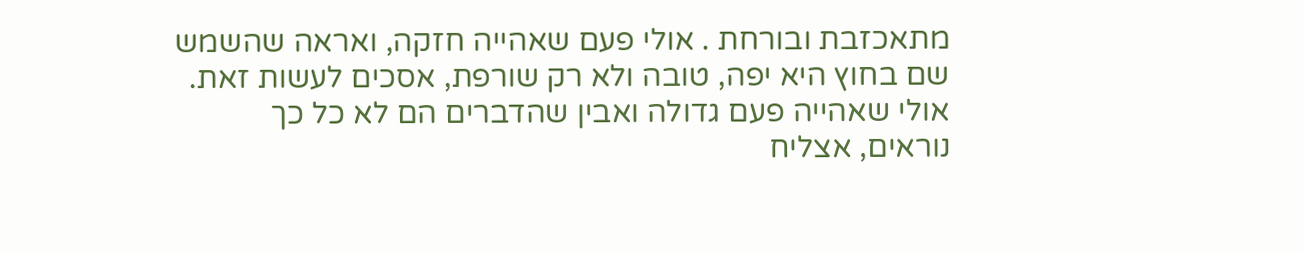מתאכזבת ובורחת . אולי פעם שאהייה חזקה, ואראה שהשמש שם בחוץ היא יפה, טובה ולא רק שורפת, אסכים לעשות זאת. אולי שאהייה פעם גדולה ואבין שהדברים הם לא כל כך נוראים, אצליח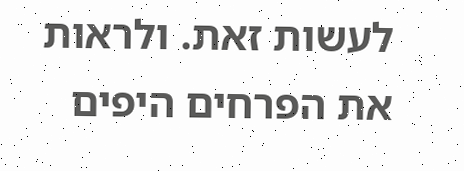לעשות זאת. ולראות את הפרחים היפים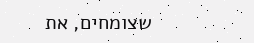שצומחים, את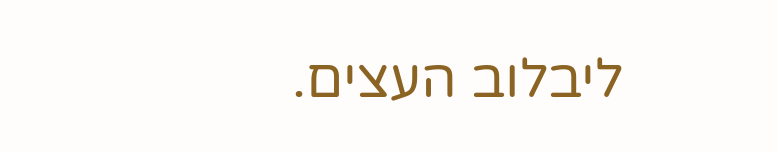ליבלוב העצים.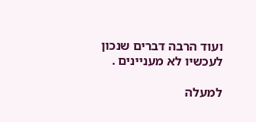ועוד הרבה דברים שנכון לעכשיו לא מעניינים .

למעלה